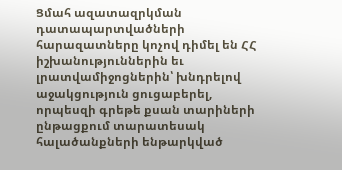Ցմահ ազատազրկման դատապարտվածների հարազատները կոչով դիմել են ՀՀ իշխանություններին եւ լրատվամիջոցներին՝ խնդրելով աջակցություն ցուցաբերել, որպեսզի գրեթե քսան տարիների ընթացքում տարատեսակ հալածանքների ենթարկված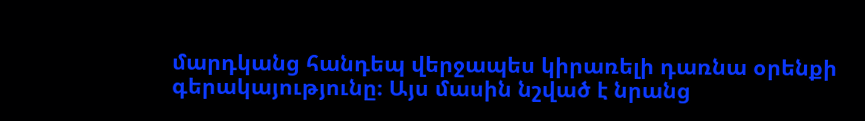մարդկանց հանդեպ վերջապես կիրառելի դառնա օրենքի գերակայությունը։ Այս մասին նշված է նրանց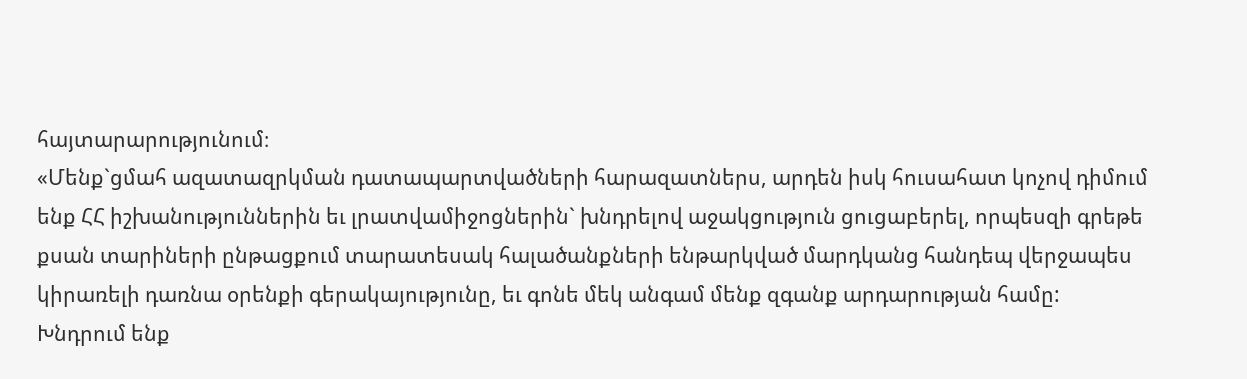հայտարարությունում։
«Մենք`ցմահ ազատազրկման դատապարտվածների հարազատներս, արդեն իսկ հուսահատ կոչով դիմում ենք ՀՀ իշխանություններին եւ լրատվամիջոցներին` խնդրելով աջակցություն ցուցաբերել, որպեսզի գրեթե քսան տարիների ընթացքում տարատեսակ հալածանքների ենթարկված մարդկանց հանդեպ վերջապես կիրառելի դառնա օրենքի գերակայությունը, եւ գոնե մեկ անգամ մենք զգանք արդարության համը: Խնդրում ենք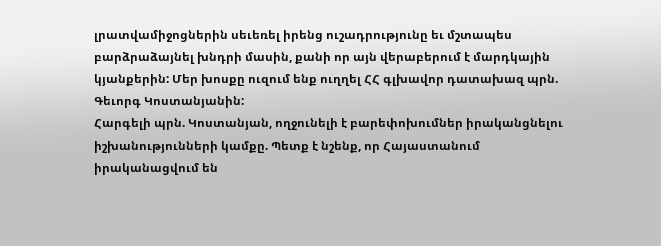լրատվամիջոցներին սեւեռել իրենց ուշադրությունը եւ մշտապես բարձրաձայնել խնդրի մասին, քանի որ այն վերաբերում է մարդկային կյանքերին: Մեր խոսքը ուզում ենք ուղղել ՀՀ գլխավոր դատախազ պրն. Գեւորգ Կոստանյանին:
Հարգելի պրն. Կոստանյան, ողջունելի է բարեփոխումներ իրականցնելու իշխանությունների կամքը. Պետք է նշենք, որ Հայաստանում իրականացվում են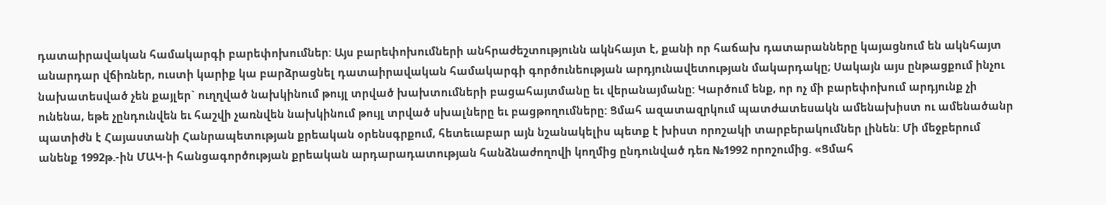դատաիրավական համակարգի բարեփոխումներ: Այս բարեփոխումների անհրաժեշտությունն ակնհայտ է, քանի որ հաճախ դատարանները կայացնում են ակնհայտ անարդար վճիռներ, ուստի կարիք կա բարձրացնել դատաիրավական համակարգի գործունեության արդյունավետության մակարդակը; Սակայն այս ընթացքում ինչու նախատեսված չեն քայլեր` ուղղված նախկինում թույլ տրված խախտումների բացահայտմանը եւ վերանայմանը: Կարծում ենք, որ ոչ մի բարեփոխում արդյունք չի ունենա, եթե չընդունվեն եւ հաշվի չառնվեն նախկինում թույլ տրված սխալները եւ բացթողումները: Ցմահ ազատազրկում պատժատեսակն ամենախիստ ու ամենածանր պատիժն է Հայաստանի Հանրապետության քրեական օրենսգրքում, հետեւաբար այն նշանակելիս պետք է խիստ որոշակի տարբերակումներ լինեն: Մի մեջբերում անենք 1992թ.-ին ՄԱԿ-ի հանցագործության քրեական արդարադատության հանձնաժողովի կողմից ընդունված դեռ №1992 որոշումից. «Ցմահ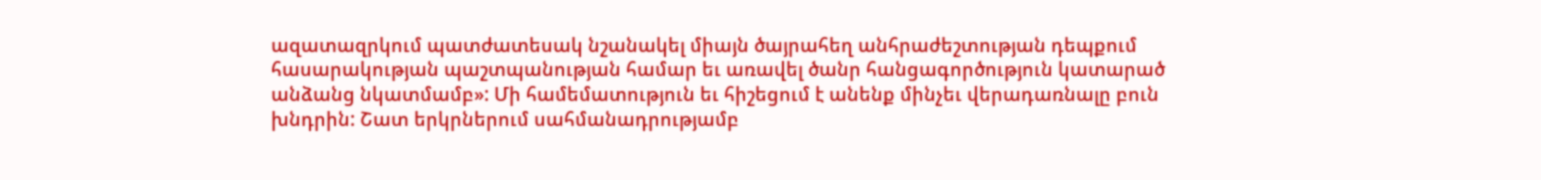ազատազրկում պատժատեսակ նշանակել միայն ծայրահեղ անհրաժեշտության դեպքում հասարակության պաշտպանության համար եւ առավել ծանր հանցագործություն կատարած անձանց նկատմամբ»: Մի համեմատություն եւ հիշեցում է անենք մինչեւ վերադառնալը բուն խնդրին: Շատ երկրներում սահմանադրությամբ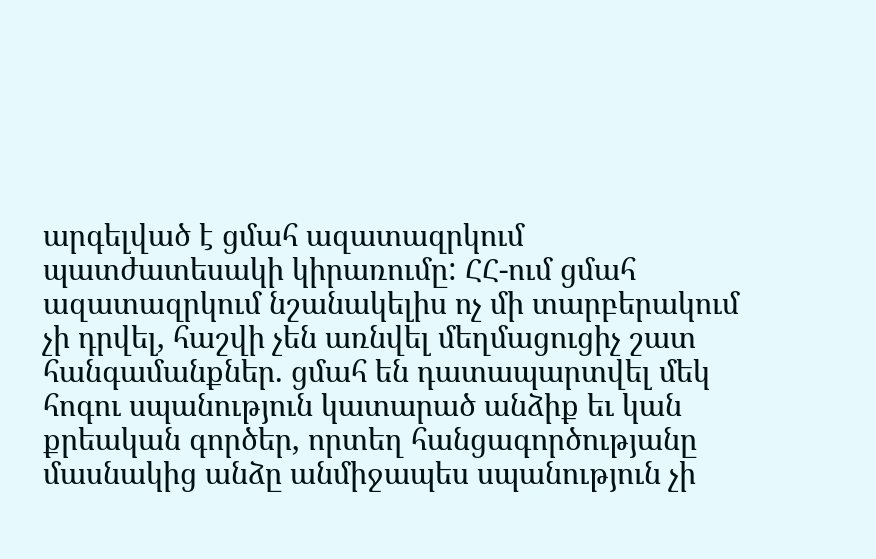արգելված է ցմահ ազատազրկում պատժատեսակի կիրառումը: ՀՀ-ում ցմահ ազատազրկում նշանակելիս ոչ մի տարբերակում չի դրվել, հաշվի չեն առնվել մեղմացուցիչ շատ հանգամանքներ. ցմահ են դատապարտվել մեկ հոգու սպանություն կատարած անձիք եւ կան քրեական գործեր, որտեղ հանցագործությանը մասնակից անձը անմիջապես սպանություն չի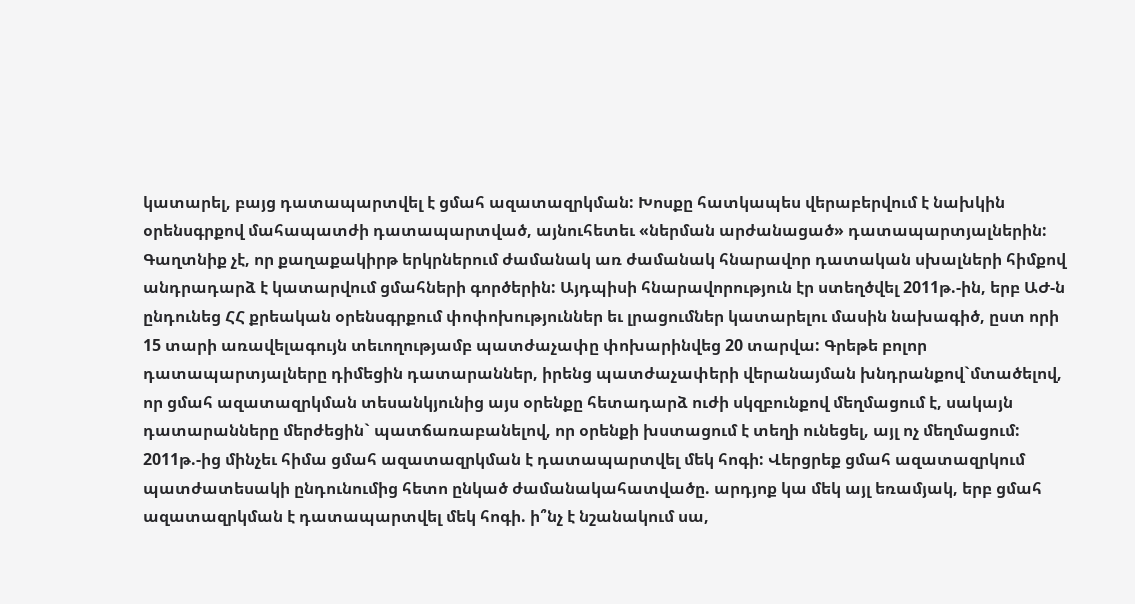կատարել, բայց դատապարտվել է ցմահ ազատազրկման: Խոսքը հատկապես վերաբերվում է նախկին օրենսգրքով մահապատժի դատապարտված, այնուհետեւ «ներման արժանացած» դատապարտյալներին: Գաղտնիք չէ, որ քաղաքակիրթ երկրներում ժամանակ առ ժամանակ հնարավոր դատական սխալների հիմքով անդրադարձ է կատարվում ցմահների գործերին: Այդպիսի հնարավորություն էր ստեղծվել 2011թ.-ին, երբ ԱԺ-ն ընդունեց ՀՀ քրեական օրենսգրքում փոփոխություններ եւ լրացումներ կատարելու մասին նախագիծ, ըստ որի 15 տարի առավելագույն տեւողությամբ պատժաչափը փոխարինվեց 20 տարվա: Գրեթե բոլոր դատապարտյալները դիմեցին դատարաններ, իրենց պատժաչափերի վերանայման խնդրանքով`մտածելով, որ ցմահ ազատազրկման տեսանկյունից այս օրենքը հետադարձ ուժի սկզբունքով մեղմացում է, սակայն դատարանները մերժեցին` պատճառաբանելով, որ օրենքի խստացում է տեղի ունեցել, այլ ոչ մեղմացում: 2011թ.-ից մինչեւ հիմա ցմահ ազատազրկման է դատապարտվել մեկ հոգի: Վերցրեք ցմահ ազատազրկում պատժատեսակի ընդունումից հետո ընկած ժամանակահատվածը. արդյոք կա մեկ այլ եռամյակ, երբ ցմահ ազատազրկման է դատապարտվել մեկ հոգի. ի՞նչ է նշանակում սա,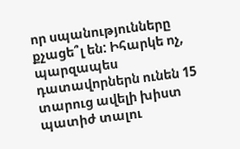որ սպանությունները քչացե՞լ են: Իհարկե ոչ, պարզապես դատավորներն ունեն 15 տարուց ավելի խիստ պատիժ տալու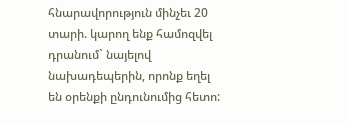հնարավորություն մինչեւ 20 տարի. կարող ենք համոզվել դրանում` նայելով նախադեպերին, որոնք եղել են օրենքի ընդունումից հետո: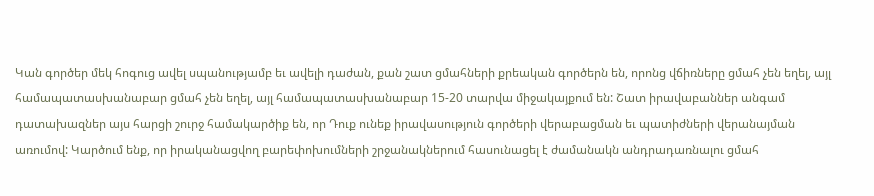Կան գործեր մեկ հոգուց ավել սպանությամբ եւ ավելի դաժան, քան շատ ցմահների քրեական գործերն են, որոնց վճիռները ցմահ չեն եղել, այլ համապատասխանաբար ցմահ չեն եղել, այլ համապատասխանաբար 15-20 տարվա միջակայքում են: Շատ իրավաբաններ անգամ դատախազներ այս հարցի շուրջ համակարծիք են, որ Դուք ունեք իրավասություն գործերի վերաբացման եւ պատիժների վերանայման առումով: Կարծում ենք, որ իրականացվող բարեփոխումների շրջանակներում հասունացել է ժամանակն անդրադառնալու ցմահ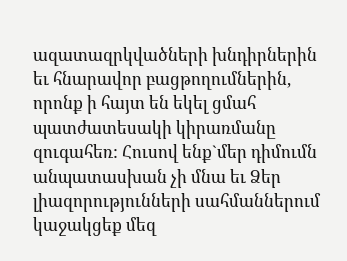ազատազրկվածների խնդիրներին եւ հնարավոր բացթողումներին, որոնք ի հայտ են եկել ցմահ պատժատեսակի կիրառմանը զուգահեռ: Հուսով ենք`մեր դիմումն անպատասխան չի մնա եւ Ձեր լիազորությունների սահմաններում կաջակցեք մեզ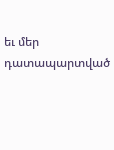եւ մեր դատապարտված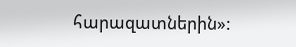հարազատներին»: